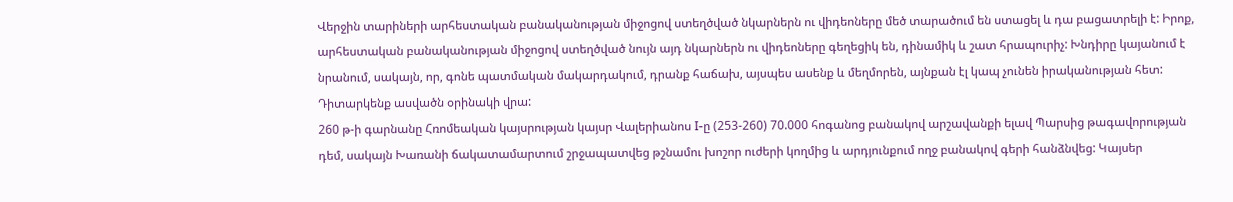Վերջին տարիների արհեստական բանականության միջոցով ստեղծված նկարներն ու վիդեոները մեծ տարածում են ստացել և դա բացատրելի է: Իրոք, արհեստական բանականության միջոցով ստեղծված նույն այդ նկարներն ու վիդեոները գեղեցիկ են, դինամիկ և շատ հրապուրիչ: Խնդիրը կայանում է նրանում, սակայն, որ, գոնե պատմական մակարդակում, դրանք հաճախ, այսպես ասենք և մեղմորեն, այնքան էլ կապ չունեն իրականության հետ: Դիտարկենք ասվածն օրինակի վրա:
260 թ-ի գարնանը Հռոմեական կայսրության կայսր Վալերիանոս I-ը (253-260) 70.000 հոգանոց բանակով արշավանքի ելավ Պարսից թագավորության դեմ, սակայն Խառանի ճակատամարտում շրջապատվեց թշնամու խոշոր ուժերի կողմից և արդյունքում ողջ բանակով գերի հանձնվեց: Կայսեր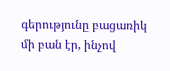գերությունը բացառիկ մի բան էր, ինչով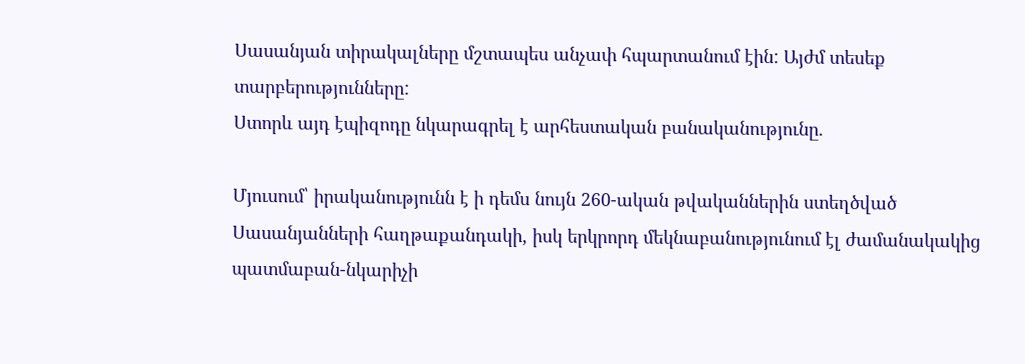Սասանյան տիրակալները մշտապես անչափ հպարտանում էին: Այժմ տեսեք տարբերությունները:
Ստորև այդ էպիզոդը նկարագրել է արհեստական բանականությունը.

Մյուսում՝ իրականությունն է ի դեմս նույն 260-ական թվականներին ստեղծված Սասանյանների հաղթաքանդակի, իսկ երկրորդ մեկնաբանությունում էլ ժամանակակից պատմաբան-նկարիչի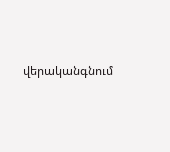վերականգնում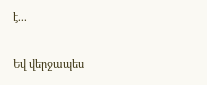է...

Եվ վերջապես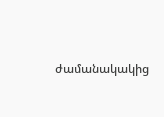ժամանակակից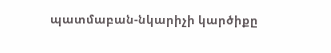պատմաբան-նկարիչի կարծիքը